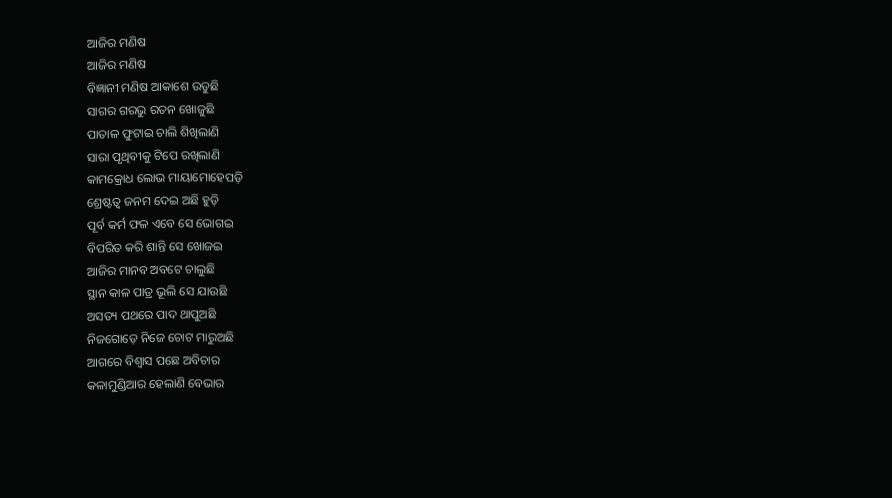ଆଜିର ମଣିଷ
ଆଜିର ମଣିଷ
ବିଜ୍ଞାନୀ ମଣିଷ ଆକାଶେ ଉଡୁଛି
ସାଗର ଗରଭୁ ରତନ ଖୋଜୁଛି
ପାତାଳ ଫୁଟାଇ ଚାଲି ଶିଖିଲାଣି
ସାରା ପୃଥିବୀକୁ ଟିପେ ରଖିଲାଣି
କାମକ୍ରୋଧ ଲୋଭ ମାୟାମୋହେପଡ଼ି
ଶ୍ରେଷ୍ଟତ୍ଵ ଜନମ ଦେଇ ଅଛି ହୁଡ଼ି
ପୂର୍ବ କର୍ମ ଫଳ ଏବେ ସେ ଭୋଗଇ
ବିପରିତ କରି ଶାନ୍ତି ସେ ଖୋଜଇ
ଆଜିର ମାନବ ଅବଟେ ଚାଲୁଛି
ସ୍ଥାନ କାଳ ପାତ୍ର ଭୂଲି ସେ ଯାଉଛି
ଅସତ୍ୟ ପଥରେ ପାଦ ଥାପୁଅଛି
ନିଜଗୋଡ଼େ ନିଜେ ଚୋଟ ମାରୁଅଛି
ଆଗରେ ବିଶ୍ଵାସ ପଛେ ଅବିଚାର
କଳାମୁଣ୍ଡିଆର ହେଲାଣି ବେଭାର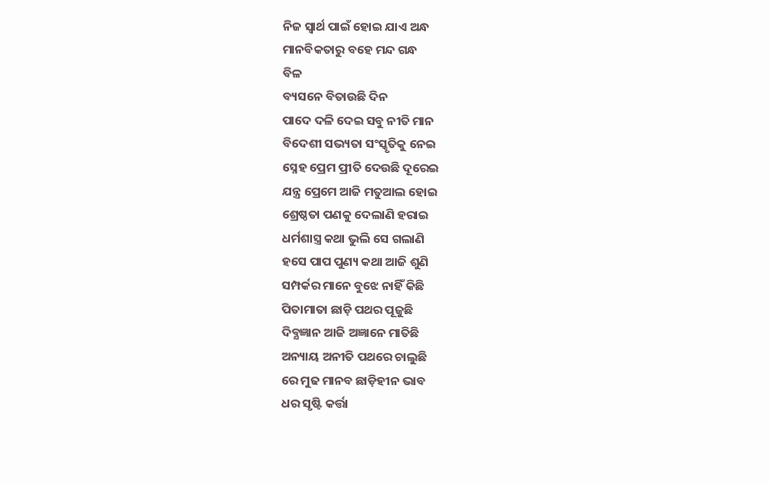ନିଜ ସ୍ଵାର୍ଥ ପାଇଁ ହୋଇ ଯାଏ ଅନ୍ଧ
ମାନବିକତାରୁ ବହେ ମନ୍ଦ ଗନ୍ଧ
ବିଳ
ବ୍ୟସନେ ବିତାଉଛି ଦିନ
ପାଦେ ଦଳି ଦେଇ ସବୁ ନୀତି ମାନ
ବିଦେଶୀ ସଭ୍ୟତା ସଂସ୍କୃତିକୁ ନେଇ
ସ୍ନେହ ପ୍ରେମ ପ୍ରୀତି ଦେଉଛି ଦୂରେଇ
ଯନ୍ତ୍ର ପ୍ରେମେ ଆଜି ମତୁଆଲ ହୋଇ
ଶ୍ରେଷ୍ଠତା ପଣକୁ ଦେଲାଣି ହରାଇ
ଧର୍ମଶାସ୍ତ୍ର କଥା ଭୁଲି ସେ ଗଲାଣି
ହସେ ପାପ ପୁଣ୍ୟ କଥା ଆଜି ଶୁଣି
ସମ୍ପର୍କର ମାନେ ବୁଝେ ନାହିଁ କିଛି
ପିତାମାତା ଛାଡ଼ି ପଥର ପୂଜୁଛି
ଦିବ୍ଯଜ୍ଞାନ ଆଜି ଅଜ୍ଞାନେ ମାତିଛି
ଅନ୍ୟାୟ ଅନୀତି ପଥରେ ଚାଲୁଛି
ରେ ମୁଢ ମାନବ ଛାଡ଼ିହୀନ ଭାବ
ଧର ସୃଷ୍ଟି କର୍ତ୍ତା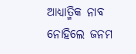ଆଧ୍ୟାତ୍ମିକ ନାବ
ନୋହିଲେ ଜନମ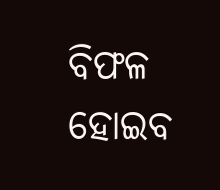ବିଫଳ ହୋଇବ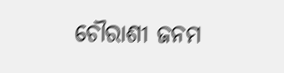ଚୌରାଶୀ ଜନମ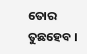ତୋର ତୁଛହେବ ।